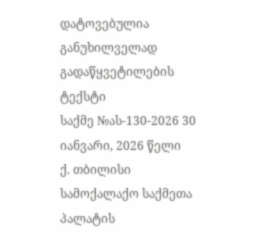დატოვებულია განუხილველად
გადაწყვეტილების ტექსტი
საქმე №ას-130-2026 30 იანვარი, 2026 წელი
ქ. თბილისი
სამოქალაქო საქმეთა პალატის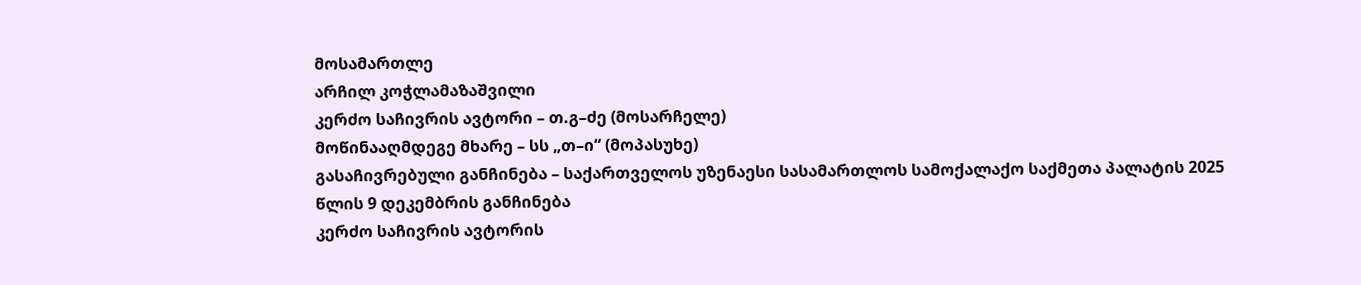მოსამართლე
არჩილ კოჭლამაზაშვილი
კერძო საჩივრის ავტორი – თ.გ–ძე (მოსარჩელე)
მოწინააღმდეგე მხარე – სს „თ–ი“ (მოპასუხე)
გასაჩივრებული განჩინება – საქართველოს უზენაესი სასამართლოს სამოქალაქო საქმეთა პალატის 2025 წლის 9 დეკემბრის განჩინება
კერძო საჩივრის ავტორის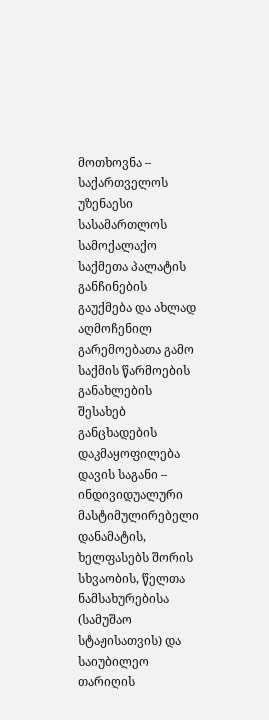მოთხოვნა – საქართველოს უზენაესი სასამართლოს სამოქალაქო საქმეთა პალატის განჩინების გაუქმება და ახლად აღმოჩენილ გარემოებათა გამო საქმის წარმოების განახლების შესახებ განცხადების დაკმაყოფილება
დავის საგანი – ინდივიდუალური მასტიმულირებელი დანამატის, ხელფასებს შორის სხვაობის, წელთა ნამსახურებისა (სამუშაო სტაჟისათვის) და საიუბილეო თარიღის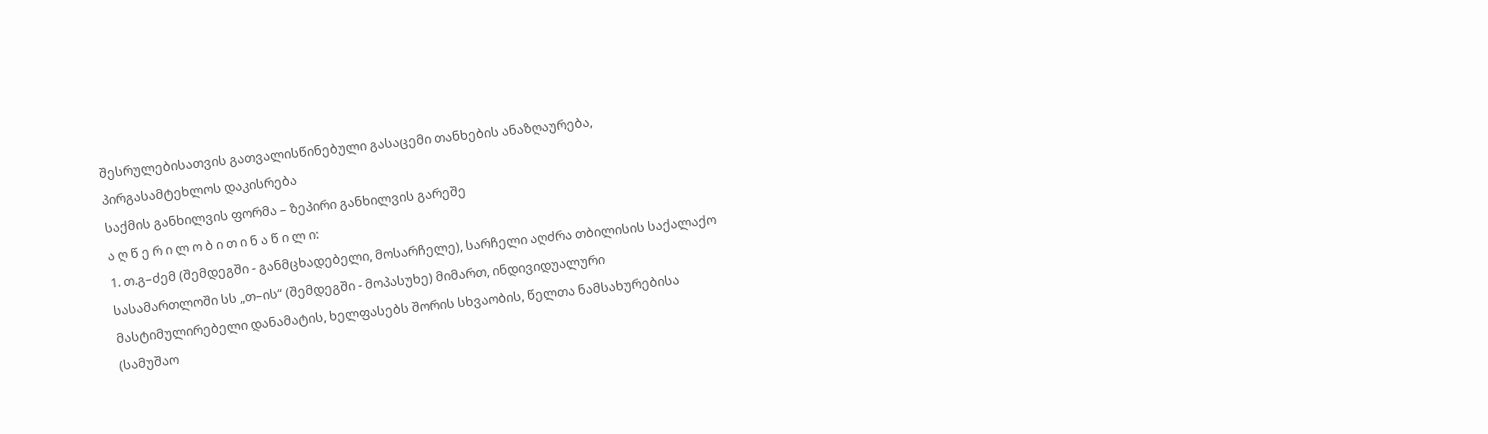შესრულებისათვის გათვალისწინებული გასაცემი თანხების ანაზღაურება, პირგასამტეხლოს დაკისრება
საქმის განხილვის ფორმა – ზეპირი განხილვის გარეშე
ა ღ წ ე რ ი ლ ო ბ ი თ ი ნ ა წ ი ლ ი:
1. თ.გ–ძემ (შემდეგში - განმცხადებელი, მოსარჩელე), სარჩელი აღძრა თბილისის საქალაქო სასამართლოში სს „თ–ის“ (შემდეგში - მოპასუხე) მიმართ, ინდივიდუალური მასტიმულირებელი დანამატის, ხელფასებს შორის სხვაობის, წელთა ნამსახურებისა (სამუშაო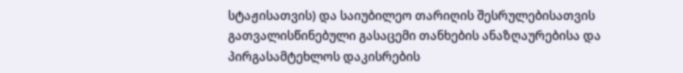სტაჟისათვის) და საიუბილეო თარიღის შესრულებისათვის გათვალისწინებული გასაცემი თანხების ანაზღაურებისა და პირგასამტეხლოს დაკისრების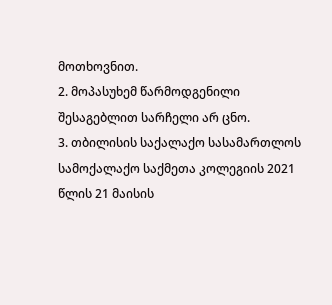მოთხოვნით.
2. მოპასუხემ წარმოდგენილი შესაგებლით სარჩელი არ ცნო.
3. თბილისის საქალაქო სასამართლოს სამოქალაქო საქმეთა კოლეგიის 2021 წლის 21 მაისის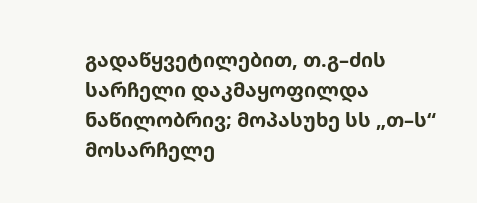გადაწყვეტილებით, თ.გ–ძის სარჩელი დაკმაყოფილდა ნაწილობრივ; მოპასუხე სს „თ–ს“ მოსარჩელე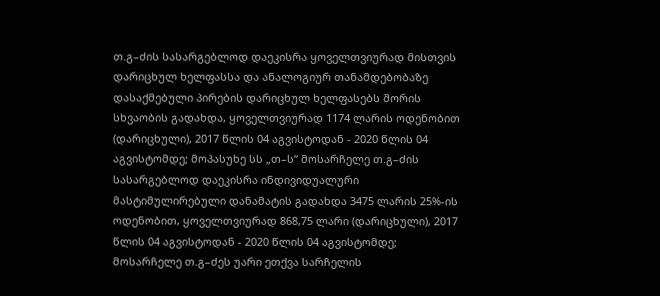თ.გ–ძის სასარგებლოდ დაეკისრა ყოველთვიურად მისთვის დარიცხულ ხელფასსა და ანალოგიურ თანამდებობაზე დასაქმებული პირების დარიცხულ ხელფასებს შორის სხვაობის გადახდა, ყოველთვიურად 1174 ლარის ოდენობით (დარიცხული), 2017 წლის 04 აგვისტოდან - 2020 წლის 04 აგვისტომდე; მოპასუხე სს „თ–ს“ მოსარჩელე თ.გ–ძის სასარგებლოდ დაეკისრა ინდივიდუალური მასტიმულირებული დანამატის გადახდა 3475 ლარის 25%-ის ოდენობით, ყოველთვიურად 868,75 ლარი (დარიცხული), 2017 წლის 04 აგვისტოდან - 2020 წლის 04 აგვისტომდე; მოსარჩელე თ.გ–ძეს უარი ეთქვა სარჩელის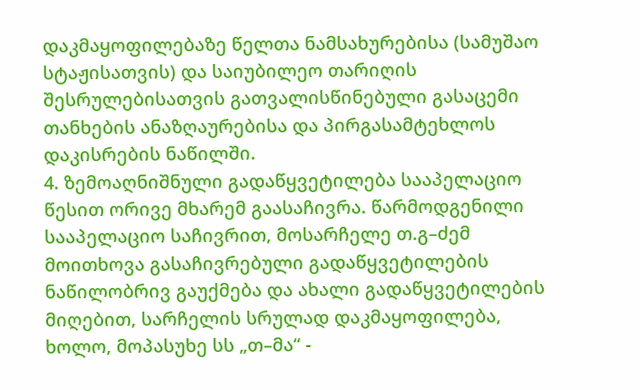დაკმაყოფილებაზე წელთა ნამსახურებისა (სამუშაო სტაჟისათვის) და საიუბილეო თარიღის შესრულებისათვის გათვალისწინებული გასაცემი თანხების ანაზღაურებისა და პირგასამტეხლოს დაკისრების ნაწილში.
4. ზემოაღნიშნული გადაწყვეტილება სააპელაციო წესით ორივე მხარემ გაასაჩივრა. წარმოდგენილი სააპელაციო საჩივრით, მოსარჩელე თ.გ–ძემ მოითხოვა გასაჩივრებული გადაწყვეტილების ნაწილობრივ გაუქმება და ახალი გადაწყვეტილების მიღებით, სარჩელის სრულად დაკმაყოფილება, ხოლო, მოპასუხე სს „თ–მა“ -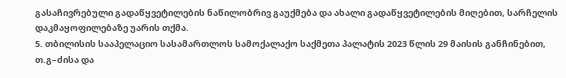გასაჩივრებული გადაწყვეტილების ნაწილობრივ გაუქმება და ახალი გადაწყვეტილების მიღებით, სარჩელის დაკმაყოფილებაზე უარის თქმა.
5. თბილისის სააპელაციო სასამართლოს სამოქალაქო საქმეთა პალატის 2023 წლის 29 მაისის განჩინებით, თ.გ–ძისა და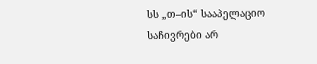სს „თ–ის“ სააპელაციო საჩივრები არ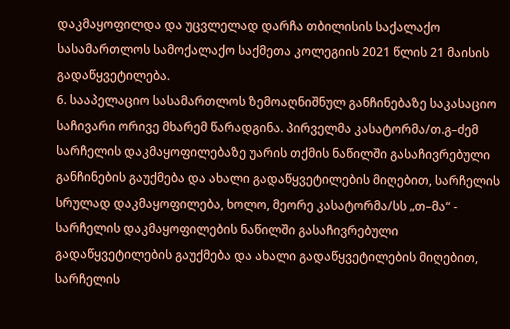დაკმაყოფილდა და უცვლელად დარჩა თბილისის საქალაქო სასამართლოს სამოქალაქო საქმეთა კოლეგიის 2021 წლის 21 მაისის გადაწყვეტილება.
6. სააპელაციო სასამართლოს ზემოაღნიშნულ განჩინებაზე საკასაციო საჩივარი ორივე მხარემ წარადგინა. პირველმა კასატორმა/თ.გ–ძემ სარჩელის დაკმაყოფილებაზე უარის თქმის ნაწილში გასაჩივრებული განჩინების გაუქმება და ახალი გადაწყვეტილების მიღებით, სარჩელის სრულად დაკმაყოფილება, ხოლო, მეორე კასატორმა/სს „თ–მა“ - სარჩელის დაკმაყოფილების ნაწილში გასაჩივრებული გადაწყვეტილების გაუქმება და ახალი გადაწყვეტილების მიღებით, სარჩელის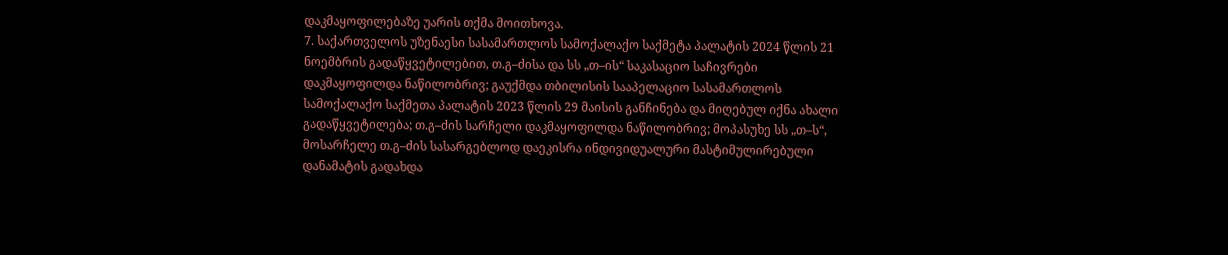დაკმაყოფილებაზე უარის თქმა მოითხოვა.
7. საქართველოს უზენაესი სასამართლოს სამოქალაქო საქმეტა პალატის 2024 წლის 21 ნოემბრის გადაწყვეტილებით, თ.გ–ძისა და სს „თ–ის“ საკასაციო საჩივრები დაკმაყოფილდა ნაწილობრივ; გაუქმდა თბილისის სააპელაციო სასამართლოს სამოქალაქო საქმეთა პალატის 2023 წლის 29 მაისის განჩინება და მიღებულ იქნა ახალი გადაწყვეტილება; თ.გ–ძის სარჩელი დაკმაყოფილდა ნაწილობრივ; მოპასუხე სს „თ–ს“, მოსარჩელე თ.გ–ძის სასარგებლოდ დაეკისრა ინდივიდუალური მასტიმულირებული დანამატის გადახდა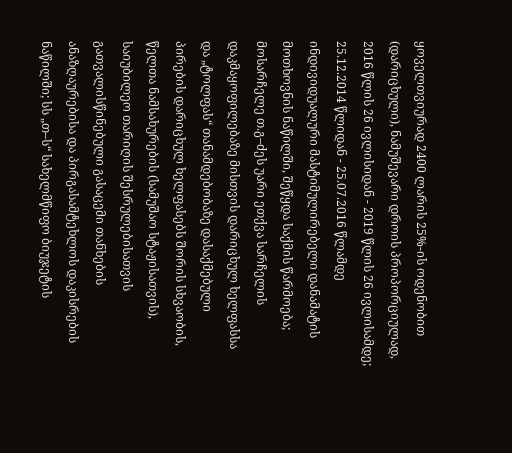ყოველთვიურად 2400 ლარის 25%-ის ოდენობით (დარიცხული), ნამუშევარი დროის პროპორციულად, 2016 წლის 26 ივლისიდან - 2019 წლის 26 ივლისამდე; 25.12.2014 წლიდან - 25.07.2016 წლამდე ინდივიდუალური მასტიმულირებელი დანამატის მოთხოვნის ნაწილში, შეწყდა საქმის წარმოება; მოსარჩელე თ.გ–ძეს უარი ეთქვა სარჩელის დაკმაყოფილებაზე მისთვის დარიცხულ ხელფასსა და „ტოლფას“ თანამდებობაზე დასაქმებული პირების დარიცხულ ხელფასებს შორის სხვაობის, წელთა ნამსახურების (სამუშაო სტაჟისათვის), საიუბილეო თარიღის შესრულებისათვის გათვალისწინებული გასაცემი თანხების ანაზღაურებისა და პირგასამტეხლოს დაკისრების ნაწილში; სს „თ–ს“ სახელმწიფო ბიუჯეტის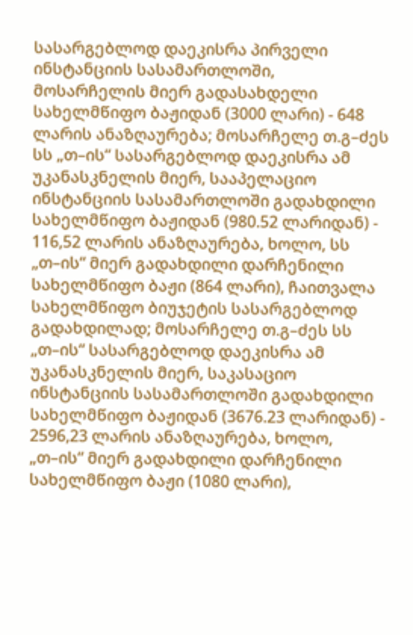სასარგებლოდ დაეკისრა პირველი ინსტანციის სასამართლოში, მოსარჩელის მიერ გადასახდელი სახელმწიფო ბაჟიდან (3000 ლარი) - 648 ლარის ანაზღაურება; მოსარჩელე თ.გ–ძეს სს „თ–ის“ სასარგებლოდ დაეკისრა ამ უკანასკნელის მიერ, სააპელაციო ინსტანციის სასამართლოში გადახდილი სახელმწიფო ბაჟიდან (980.52 ლარიდან) - 116,52 ლარის ანაზღაურება, ხოლო, სს „თ–ის“ მიერ გადახდილი დარჩენილი სახელმწიფო ბაჟი (864 ლარი), ჩაითვალა სახელმწიფო ბიუჯეტის სასარგებლოდ გადახდილად; მოსარჩელე თ.გ–ძეს სს „თ–ის“ სასარგებლოდ დაეკისრა ამ უკანასკნელის მიერ, საკასაციო ინსტანციის სასამართლოში გადახდილი სახელმწიფო ბაჟიდან (3676.23 ლარიდან) - 2596,23 ლარის ანაზღაურება, ხოლო, „თ–ის“ მიერ გადახდილი დარჩენილი სახელმწიფო ბაჟი (1080 ლარი),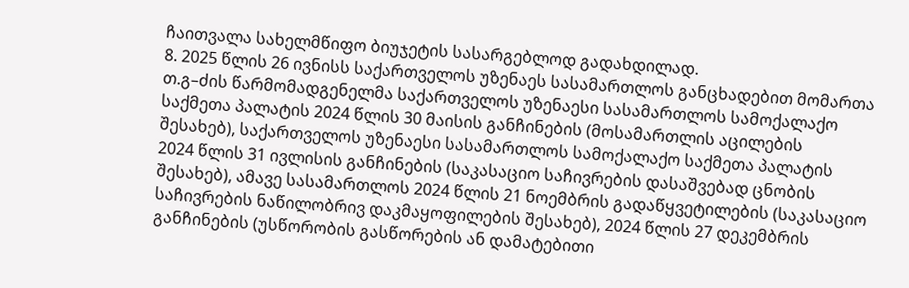ჩაითვალა სახელმწიფო ბიუჯეტის სასარგებლოდ გადახდილად.
8. 2025 წლის 26 ივნისს საქართველოს უზენაეს სასამართლოს განცხადებით მომართა თ.გ–ძის წარმომადგენელმა საქართველოს უზენაესი სასამართლოს სამოქალაქო საქმეთა პალატის 2024 წლის 30 მაისის განჩინების (მოსამართლის აცილების შესახებ), საქართველოს უზენაესი სასამართლოს სამოქალაქო საქმეთა პალატის 2024 წლის 31 ივლისის განჩინების (საკასაციო საჩივრების დასაშვებად ცნობის შესახებ), ამავე სასამართლოს 2024 წლის 21 ნოემბრის გადაწყვეტილების (საკასაციო საჩივრების ნაწილობრივ დაკმაყოფილების შესახებ), 2024 წლის 27 დეკემბრის განჩინების (უსწორობის გასწორების ან დამატებითი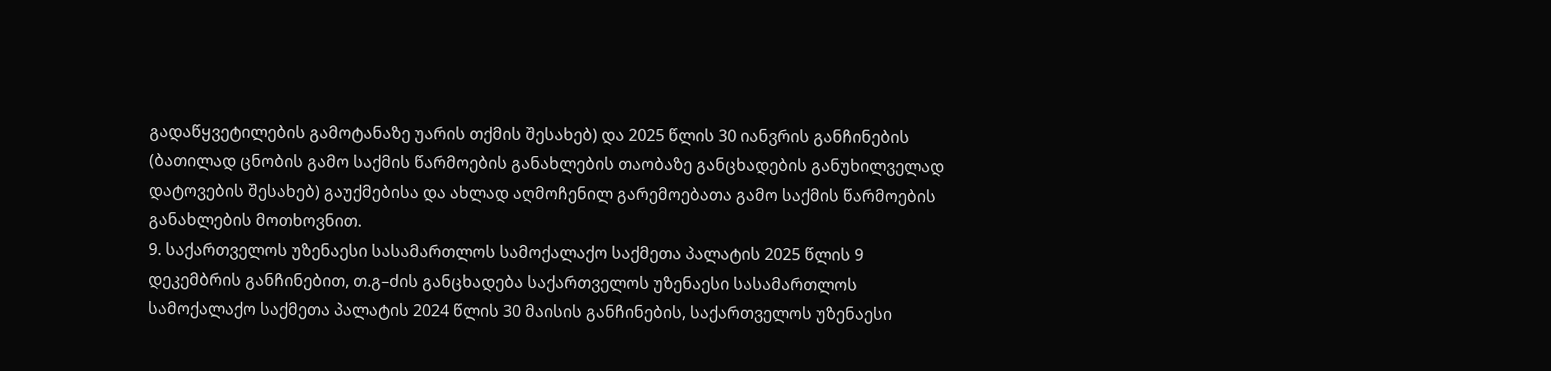გადაწყვეტილების გამოტანაზე უარის თქმის შესახებ) და 2025 წლის 30 იანვრის განჩინების (ბათილად ცნობის გამო საქმის წარმოების განახლების თაობაზე განცხადების განუხილველად დატოვების შესახებ) გაუქმებისა და ახლად აღმოჩენილ გარემოებათა გამო საქმის წარმოების განახლების მოთხოვნით.
9. საქართველოს უზენაესი სასამართლოს სამოქალაქო საქმეთა პალატის 2025 წლის 9 დეკემბრის განჩინებით, თ.გ–ძის განცხადება საქართველოს უზენაესი სასამართლოს სამოქალაქო საქმეთა პალატის 2024 წლის 30 მაისის განჩინების, საქართველოს უზენაესი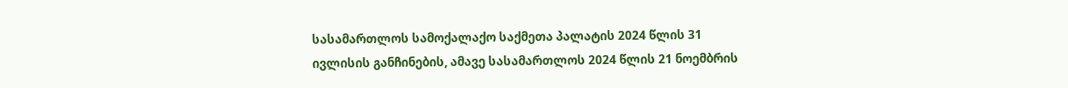სასამართლოს სამოქალაქო საქმეთა პალატის 2024 წლის 31 ივლისის განჩინების, ამავე სასამართლოს 2024 წლის 21 ნოემბრის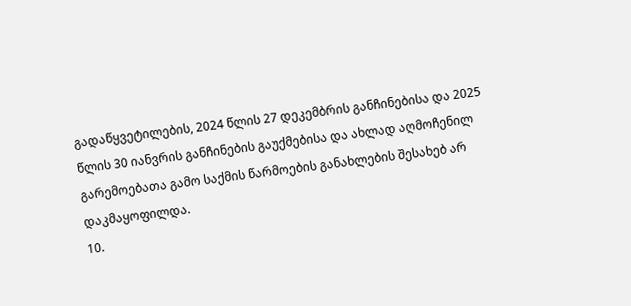გადაწყვეტილების, 2024 წლის 27 დეკემბრის განჩინებისა და 2025 წლის 30 იანვრის განჩინების გაუქმებისა და ახლად აღმოჩენილ გარემოებათა გამო საქმის წარმოების განახლების შესახებ არ დაკმაყოფილდა.
10.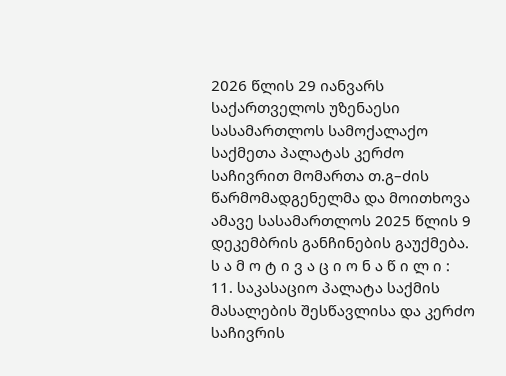2026 წლის 29 იანვარს საქართველოს უზენაესი სასამართლოს სამოქალაქო საქმეთა პალატას კერძო საჩივრით მომართა თ.გ–ძის წარმომადგენელმა და მოითხოვა ამავე სასამართლოს 2025 წლის 9 დეკემბრის განჩინების გაუქმება.
ს ა მ ო ტ ი ვ ა ც ი ო ნ ა წ ი ლ ი :
11. საკასაციო პალატა საქმის მასალების შესწავლისა და კერძო საჩივრის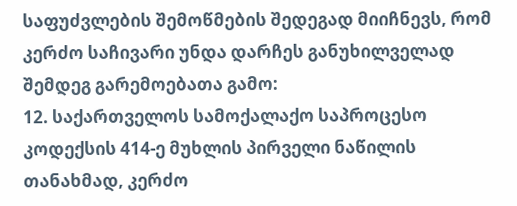საფუძვლების შემოწმების შედეგად მიიჩნევს, რომ კერძო საჩივარი უნდა დარჩეს განუხილველად შემდეგ გარემოებათა გამო:
12. საქართველოს სამოქალაქო საპროცესო კოდექსის 414-ე მუხლის პირველი ნაწილის თანახმად, კერძო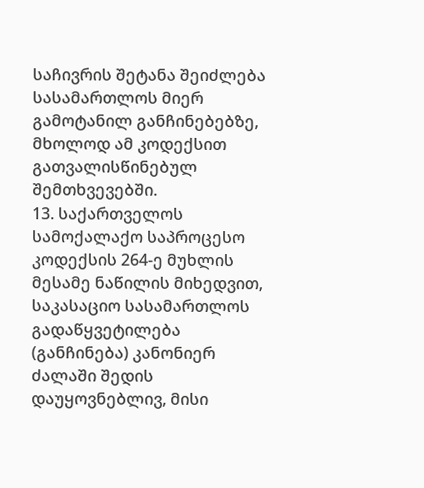საჩივრის შეტანა შეიძლება სასამართლოს მიერ გამოტანილ განჩინებებზე, მხოლოდ ამ კოდექსით გათვალისწინებულ შემთხვევებში.
13. საქართველოს სამოქალაქო საპროცესო კოდექსის 264-ე მუხლის მესამე ნაწილის მიხედვით, საკასაციო სასამართლოს გადაწყვეტილება (განჩინება) კანონიერ ძალაში შედის დაუყოვნებლივ, მისი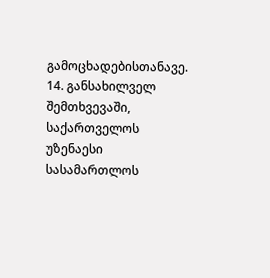გამოცხადებისთანავე.
14. განსახილველ შემთხვევაში, საქართველოს უზენაესი სასამართლოს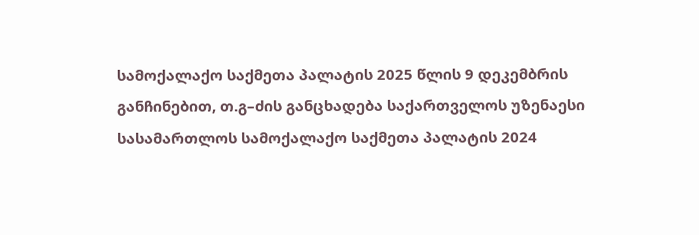სამოქალაქო საქმეთა პალატის 2025 წლის 9 დეკემბრის განჩინებით, თ.გ–ძის განცხადება საქართველოს უზენაესი სასამართლოს სამოქალაქო საქმეთა პალატის 2024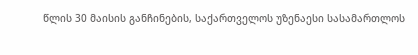წლის 30 მაისის განჩინების, საქართველოს უზენაესი სასამართლოს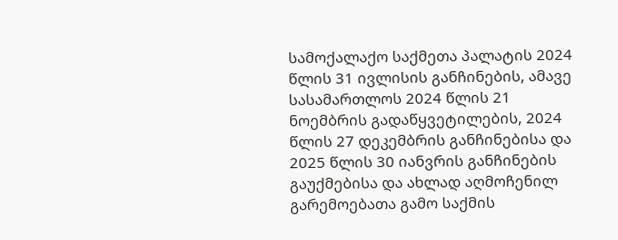სამოქალაქო საქმეთა პალატის 2024 წლის 31 ივლისის განჩინების, ამავე სასამართლოს 2024 წლის 21 ნოემბრის გადაწყვეტილების, 2024 წლის 27 დეკემბრის განჩინებისა და 2025 წლის 30 იანვრის განჩინების გაუქმებისა და ახლად აღმოჩენილ გარემოებათა გამო საქმის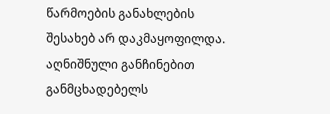წარმოების განახლების შესახებ არ დაკმაყოფილდა. აღნიშნული განჩინებით განმცხადებელს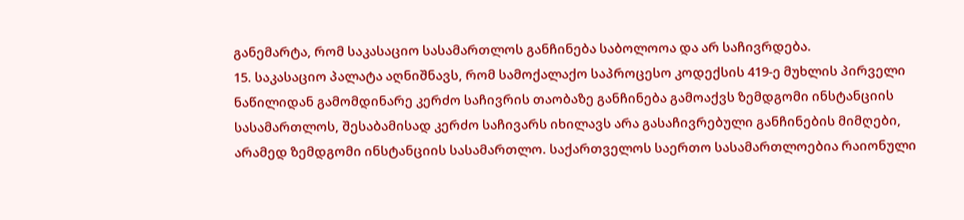განემარტა, რომ საკასაციო სასამართლოს განჩინება საბოლოოა და არ საჩივრდება.
15. საკასაციო პალატა აღნიშნავს, რომ სამოქალაქო საპროცესო კოდექსის 419-ე მუხლის პირველი ნაწილიდან გამომდინარე კერძო საჩივრის თაობაზე განჩინება გამოაქვს ზემდგომი ინსტანციის სასამართლოს, შესაბამისად კერძო საჩივარს იხილავს არა გასაჩივრებული განჩინების მიმღები, არამედ ზემდგომი ინსტანციის სასამართლო. საქართველოს საერთო სასამართლოებია რაიონული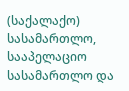(საქალაქო) სასამართლო, სააპელაციო სასამართლო და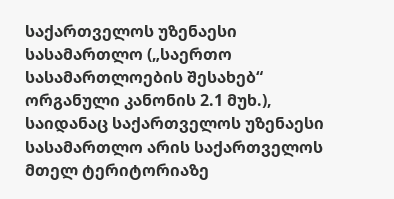საქართველოს უზენაესი სასამართლო („საერთო სასამართლოების შესახებ“ ორგანული კანონის 2.1 მუხ.), საიდანაც საქართველოს უზენაესი სასამართლო არის საქართველოს მთელ ტერიტორიაზე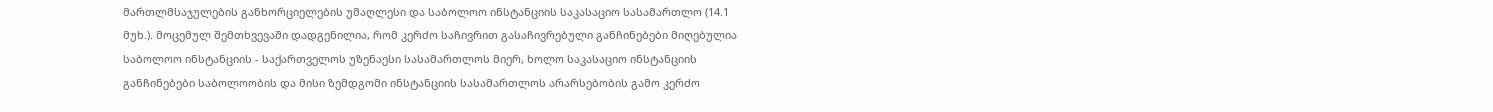მართლმსაჯულების განხორციელების უმაღლესი და საბოლოო ინსტანციის საკასაციო სასამართლო (14.1 მუხ.). მოცემულ შემთხვევაში დადგენილია, რომ კერძო საჩივრით გასაჩივრებული განჩინებები მიღებულია საბოლოო ინსტანციის - საქართველოს უზენაესი სასამართლოს მიერ, ხოლო საკასაციო ინსტანციის განჩინებები საბოლოობის და მისი ზემდგომი ინსტანციის სასამართლოს არარსებობის გამო კერძო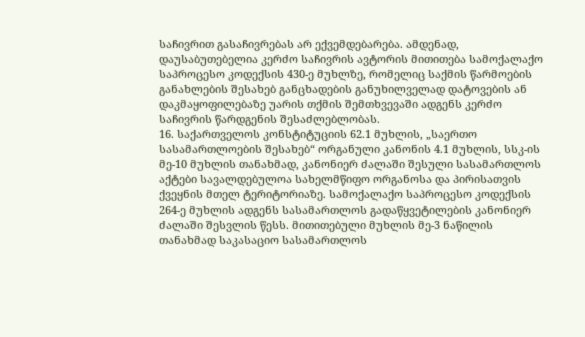საჩივრით გასაჩივრებას არ ექვემდებარება. ამდენად, დაუსაბუთებელია კერძო საჩივრის ავტორის მითითება სამოქალაქო საპროცესო კოდექსის 430-ე მუხლზე, რომელიც საქმის წარმოების განახლების შესახებ განცხადების განუხილველად დატოვების ან დაკმაყოფილებაზე უარის თქმის შემთხვევაში ადგენს კერძო საჩივრის წარდგენის შესაძლებლობას.
16. საქართველოს კონსტიტუციის 62.1 მუხლის, „საერთო სასამართლოების შესახებ“ ორგანული კანონის 4.1 მუხლის, სსკ-ის მე-10 მუხლის თანახმად, კანონიერ ძალაში შესული სასამართლოს აქტები სავალდებულოა სახელმწიფო ორგანოსა და პირისათვის ქვეყნის მთელ ტერიტორიაზე. სამოქალაქო საპროცესო კოდექსის 264-ე მუხლის ადგენს სასამართლოს გადაწყვეტილების კანონიერ ძალაში შესვლის წესს. მითითებული მუხლის მე-3 ნაწილის თანახმად საკასაციო სასამართლოს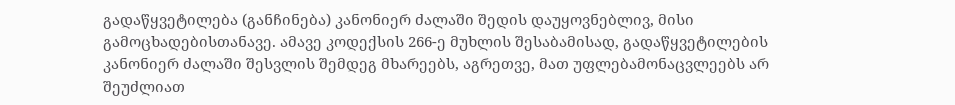გადაწყვეტილება (განჩინება) კანონიერ ძალაში შედის დაუყოვნებლივ, მისი გამოცხადებისთანავე. ამავე კოდექსის 266-ე მუხლის შესაბამისად, გადაწყვეტილების კანონიერ ძალაში შესვლის შემდეგ მხარეებს, აგრეთვე, მათ უფლებამონაცვლეებს არ შეუძლიათ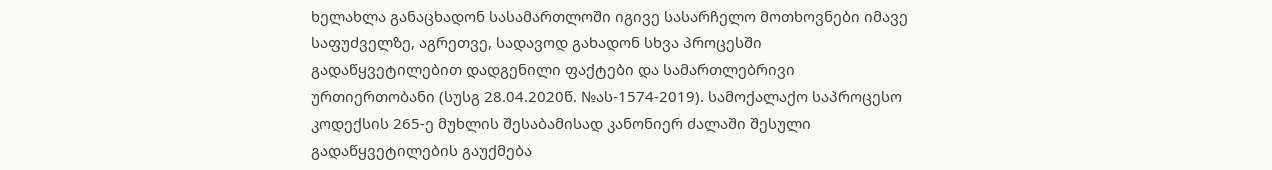ხელახლა განაცხადონ სასამართლოში იგივე სასარჩელო მოთხოვნები იმავე საფუძველზე, აგრეთვე, სადავოდ გახადონ სხვა პროცესში გადაწყვეტილებით დადგენილი ფაქტები და სამართლებრივი ურთიერთობანი (სუსგ 28.04.2020წ. №ას-1574-2019). სამოქალაქო საპროცესო კოდექსის 265-ე მუხლის შესაბამისად კანონიერ ძალაში შესული გადაწყვეტილების გაუქმება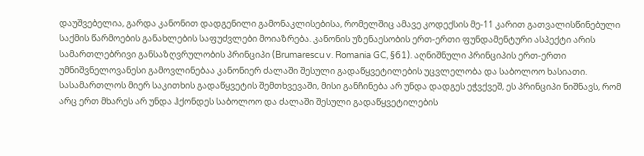დაუშვებელია, გარდა კანონით დადგენილი გამონაკლისებისა, რომელშიც ამავე კოდექსის მე-11 კარით გათვალისწინებული საქმის წარმოების განახლების საფუძვლები მოიაზრება. კანონის უზენაესობის ერთ-ერთი ფუნდამენტური ასპექტი არის სამართლებრივი განსაზღვრულობის პრინციპი (Brumarescu v. Romania GC, §61). აღნიშნული პრინციპის ერთ-ერთი უმნიშვნელოვანესი გამოვლინებაა კანონიერ ძალაში შესული გადაწყვეტილების უცვლელობა და საბოლოო ხასიათი. სასამართლოს მიერ საკითხის გადაწყვეტის შემთხვევაში, მისი განჩინება არ უნდა დადგეს ეჭვქვეშ, ეს პრინციპი ნიშნავს, რომ არც ერთ მხარეს არ უნდა ჰქონდეს საბოლოო და ძალაში შესული გადაწყვეტილების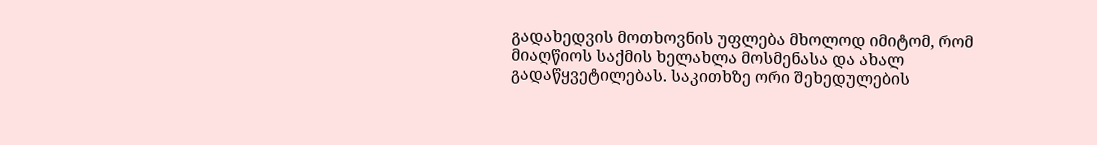გადახედვის მოთხოვნის უფლება მხოლოდ იმიტომ, რომ მიაღწიოს საქმის ხელახლა მოსმენასა და ახალ გადაწყვეტილებას. საკითხზე ორი შეხედულების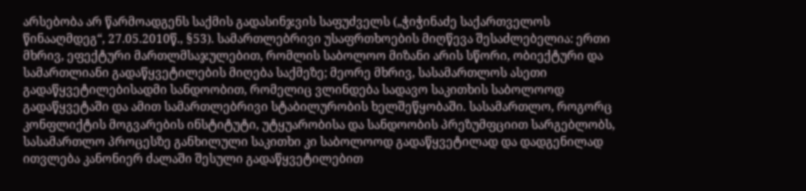არსებობა არ წარმოადგენს საქმის გადასინჯვის საფუძველს („ჭიჭინაძე საქართველოს წინააღმდეგ“, 27.05.2010წ., §53). სამართლებრივი უსაფრთხოების მიღწევა შესაძლებელია: ერთი მხრივ, ეფექტური მართლმსაჯულებით, რომლის საბოლოო მიზანი არის სწორი, ობიექტური და სამართლიანი გადაწყვეტილების მიღება საქმეზე; მეორე მხრივ, სასამართლოს ასეთი გადაწყვეტილებისადმი სანდოობით, რომელიც ვლინდება სადავო საკითხის საბოლოოდ გადაწყვეტაში და ამით სამართლებრივი სტაბილურობის ხელშეწყობაში. სასამართლო, როგორც კონფლიქტის მოგვარების ინსტიტუტი, უტყუარობისა და სანდოობის პრეზუმფციით სარგებლობს, სასამართლო პროცესზე განხილული საკითხი კი საბოლოოდ გადაწყვეტილად და დადგენილად ითვლება კანონიერ ძალაში შესული გადაწყვეტილებით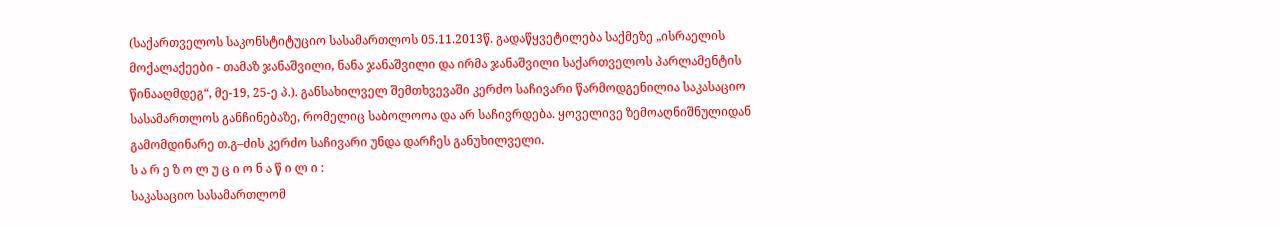(საქართველოს საკონსტიტუციო სასამართლოს 05.11.2013წ. გადაწყვეტილება საქმეზე „ისრაელის მოქალაქეები - თამაზ ჯანაშვილი, ნანა ჯანაშვილი და ირმა ჯანაშვილი საქართველოს პარლამენტის წინააღმდეგ“, მე-19, 25-ე პ.). განსახილველ შემთხვევაში კერძო საჩივარი წარმოდგენილია საკასაციო სასამართლოს განჩინებაზე, რომელიც საბოლოოა და არ საჩივრდება. ყოველივე ზემოაღნიშნულიდან გამომდინარე თ.გ–ძის კერძო საჩივარი უნდა დარჩეს განუხილველი.
ს ა რ ე ზ ო ლ უ ც ი ო ნ ა წ ი ლ ი :
საკასაციო სასამართლომ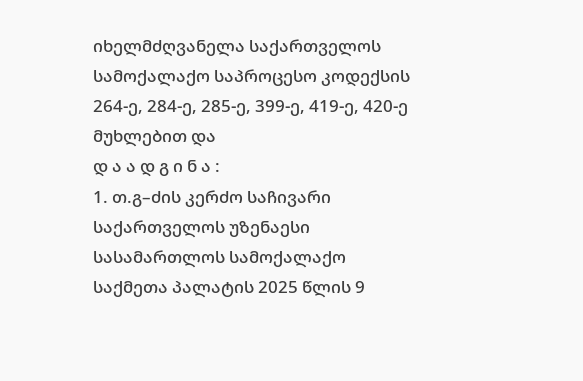იხელმძღვანელა საქართველოს სამოქალაქო საპროცესო კოდექსის 264-ე, 284-ე, 285-ე, 399-ე, 419-ე, 420-ე მუხლებით და
დ ა ა დ გ ი ნ ა :
1. თ.გ–ძის კერძო საჩივარი საქართველოს უზენაესი სასამართლოს სამოქალაქო საქმეთა პალატის 2025 წლის 9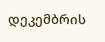დეკემბრის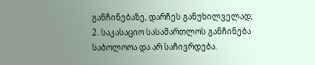განჩინებაზე, დარჩეს განუხილველად;
2. საკასაციო სასამართლოს განჩინება საბოლოოა და არ საჩივრდება.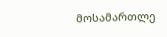მოსამართლე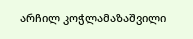არჩილ კოჭლამაზაშვილი